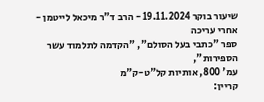שיעור בוקר 19.11.2024 - הרב ד"ר מיכאל לייטמן - אחרי עריכה
ספר "כתבי בעל הסולם", "הקדמה לתלמוד עשר הספירות",
עמ' 800, אותיות קל"ט-ק"מ
קריין: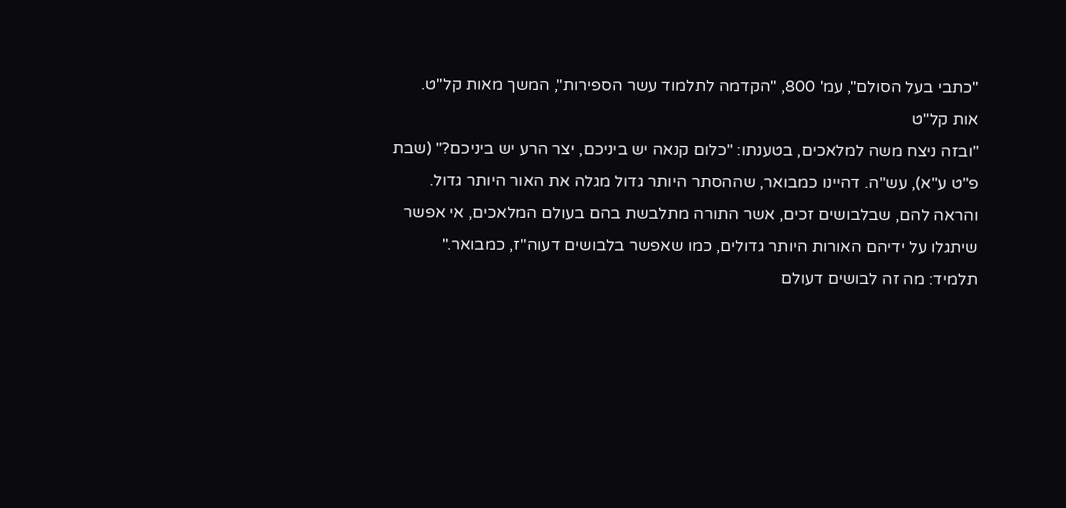"כתבי בעל הסולם", עמ' 800, "הקדמה לתלמוד עשר הספירות", המשך מאות קל"ט.
אות קל"ט
"ובזה ניצח משה למלאכים, בטענתו: "כלום קנאה יש ביניכם, יצר הרע יש ביניכם?" (שבת פ"ט ע"א), עש"ה. דהיינו כמבואר, שההסתר היותר גדול מגלה את האור היותר גדול. והראה להם, שבלבושים זכים, אשר התורה מתלבשת בהם בעולם המלאכים, אי אפשר שיתגלו על ידיהם האורות היותר גדולים, כמו שאפשר בלבושים דעוה"ז, כמבואר."
תלמיד: מה זה לבושים דעולם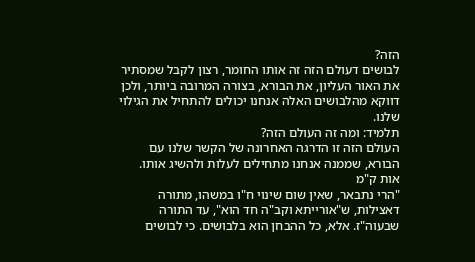הזה?
לבושים דעולם הזה זה אותו החומר, רצון לקבל שמסתיר את האור העליון, את הבורא, בצורה המרובה ביותר, ולכן דווקא מהלבושים האלה אנחנו יכולים להתחיל את הגילוי שלנו.
תלמיד: ומה זה העולם הזה?
העולם הזה זו הדרגה האחרונה של הקשר שלנו עם הבורא, שממנה אנחנו מתחילים לעלות ולהשיג אותו.
אות ק"מ
"הרי נתבאר, שאין שום שינוי ח"ו במשהו, מתורה דאצילות, ש"אורייתא וקב"ה חד הוא", עד התורה שבעוה"ז. אלא, כל ההבחן הוא בלבושים. כי לבושים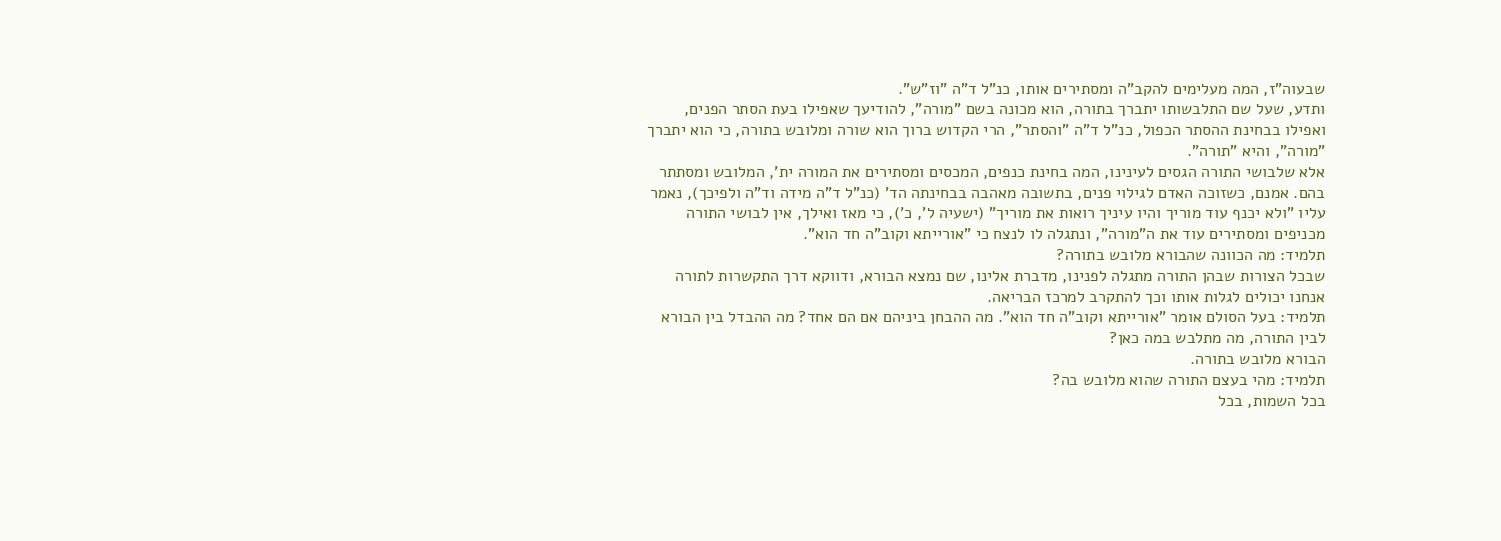שבעוה"ז, המה מעלימים להקב"ה ומסתירים אותו, כנ"ל ד"ה "וז"ש".
ותדע, שעל שם התלבשותו יתברך בתורה, הוא מכונה בשם "מורה", להודיעך שאפילו בעת הסתר הפנים, ואפילו בבחינת ההסתר הכפול, כנ"ל ד"ה "והסתר", הרי הקדוש ברוך הוא שורה ומלובש בתורה, כי הוא יתברך "מורה", והיא "תורה".
אלא שלבושי התורה הגסים לעינינו, המה בחינת כנפים, המכסים ומסתירים את המורה ית', המלובש ומסתתר בהם. אמנם, כשזוכה האדם לגילוי פנים, בתשובה מאהבה בבחינתה הד' (כנ"ל ד"ה מידה וד"ה ולפיכך), נאמר עליו "ולא יכנף עוד מוריך והיו עיניך רואות את מוריך" (ישעיה ל', כ'), כי מאז ואילך, אין לבושי התורה מכניפים ומסתירים עוד את ה"מורה", ונתגלה לו לנצח כי "אורייתא וקוב"ה חד הוא".
תלמיד: מה הכוונה שהבורא מלובש בתורה?
שבכל הצורות שבהן התורה מתגלה לפנינו, מדברת אלינו, שם נמצא הבורא, ודווקא דרך התקשרות לתורה אנחנו יכולים לגלות אותו וכך להתקרב למרכז הבריאה.
תלמיד: בעל הסולם אומר "אורייתא וקוב"ה חד הוא". מה ההבחן ביניהם אם הם אחד? מה ההבדל בין הבורא לבין התורה, מה מתלבש במה כאן?
הבורא מלובש בתורה.
תלמיד: מהי בעצם התורה שהוא מלובש בה?
בכל השמות, בכל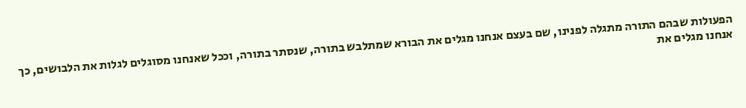הפעולות שבהם התורה מתגלה לפנינו, שם בעצם אנחנו מגלים את הבורא שמתלבש בתורה, שנסתר בתורה, וככל שאנחנו מסוגלים לגלות את הלבושים, כך אנחנו מגלים את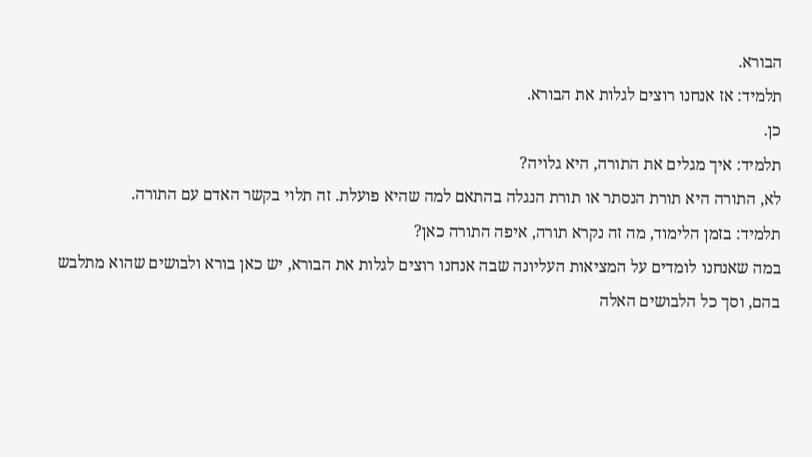הבורא.
תלמיד: אז אנחנו רוצים לגלות את הבורא.
כן.
תלמיד: איך מגלים את התורה, היא גלויה?
לא, התורה היא תורת הנסתר או תורת הנגלה בהתאם למה שהיא פועלת. זה תלוי בקשר האדם עם התורה.
תלמיד: בזמן הלימוד, מה זה נקרא תורה, איפה התורה כאן?
במה שאנחנו לומדים על המציאות העליונה שבה אנחנו רוצים לגלות את הבורא, יש כאן בורא ולבושים שהוא מתלבש בהם, וסך כל הלבושים האלה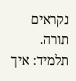נקראים תורה.
תלמיד: איך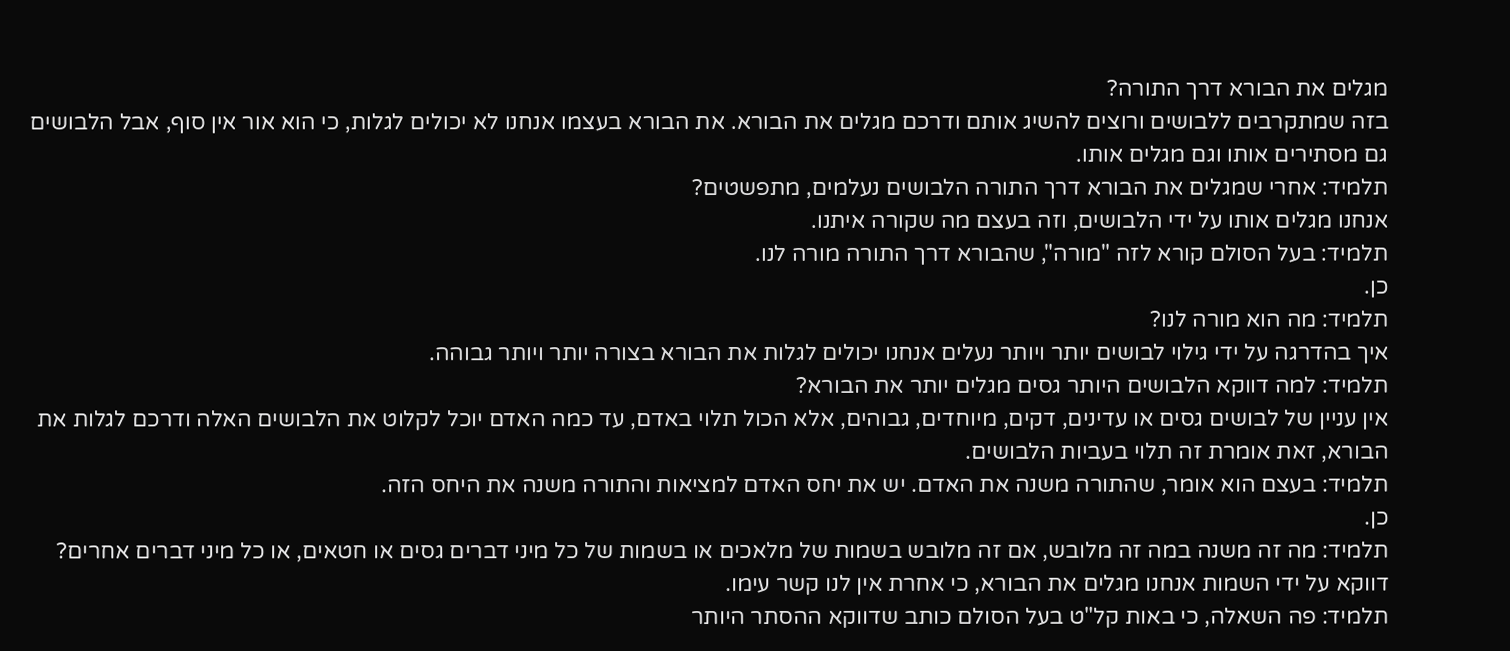מגלים את הבורא דרך התורה?
בזה שמתקרבים ללבושים ורוצים להשיג אותם ודרכם מגלים את הבורא. את הבורא בעצמו אנחנו לא יכולים לגלות, כי הוא אור אין סוף, אבל הלבושים גם מסתירים אותו וגם מגלים אותו.
תלמיד: אחרי שמגלים את הבורא דרך התורה הלבושים נעלמים, מתפשטים?
אנחנו מגלים אותו על ידי הלבושים, וזה בעצם מה שקורה איתנו.
תלמיד: בעל הסולם קורא לזה "מורה", שהבורא דרך התורה מורה לנו.
כן.
תלמיד: מה הוא מורה לנו?
איך בהדרגה על ידי גילוי לבושים יותר ויותר נעלים אנחנו יכולים לגלות את הבורא בצורה יותר ויותר גבוהה.
תלמיד: למה דווקא הלבושים היותר גסים מגלים יותר את הבורא?
אין עניין של לבושים גסים או עדינים, דקים, מיוחדים, גבוהים, אלא הכול תלוי באדם, עד כמה האדם יוכל לקלוט את הלבושים האלה ודרכם לגלות את הבורא, זאת אומרת זה תלוי בעביות הלבושים.
תלמיד: בעצם הוא אומר, שהתורה משנה את האדם. יש את יחס האדם למציאות והתורה משנה את היחס הזה.
כן.
תלמיד: מה זה משנה במה זה מלובש, אם זה מלובש בשמות של מלאכים או בשמות של כל מיני דברים גסים או חטאים, או כל מיני דברים אחרים?
דווקא על ידי השמות אנחנו מגלים את הבורא, כי אחרת אין לנו קשר עימו.
תלמיד: פה השאלה, כי באות קל"ט בעל הסולם כותב שדווקא ההסתר היותר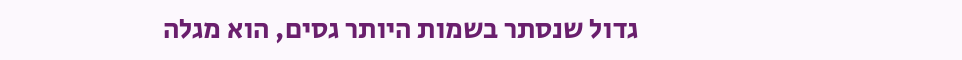גדול שנסתר בשמות היותר גסים, הוא מגלה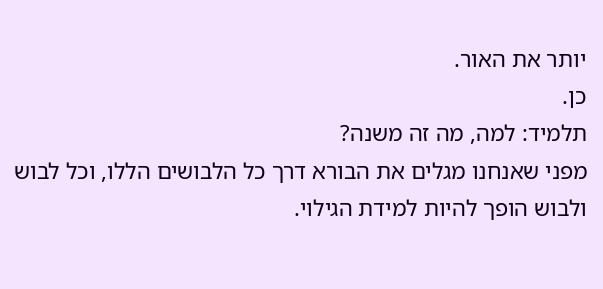יותר את האור.
כן.
תלמיד: למה, מה זה משנה?
מפני שאנחנו מגלים את הבורא דרך כל הלבושים הללו, וכל לבוש ולבוש הופך להיות למידת הגילוי.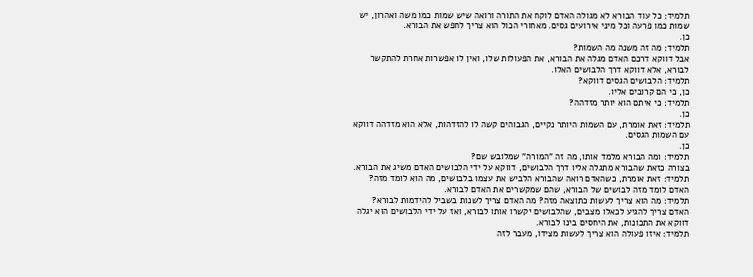תלמיד: כל עוד הבורא לא מגולה האדם לוקח את התורה ורואה שיש שמות כמו משה ואהרון, יש שמות כמו פרעה וכל מיני אירועים גסים. מאחורי הכול הוא צריך לחפש את הבורא.
כן.
תלמיד: מה זה משנה מה השמות?
אבל דווקא דרכם האדם מגלה את הבורא, את הפעולות שלו, ואין לו אפשרות אחרת להתקשר לבורא, אלא דווקא דרך הלבושים האלו.
תלמיד: הלבושים הגסים דווקא?
כן, כי הם קרובים אליו.
תלמיד: כי איתם הוא יותר מזדהה?
כן.
תלמיד: זאת אומרת, עם השמות היותר נקיים, הגבוהים קשה לו להזדהות, אלא הוא מזדהה דווקא עם השמות הגסים.
כן.
תלמיד: ומה הבורא מלמד אותו, מה זה "המורה" שמלובש שם?
בצורה כזאת שהבורא מתגלה אליו דרך הלבושים, דווקא על ידי הלבושים האדם משיג את הבורא.
תלמיד: זאת אומרת, כשהאדם רואה שהבורא הלביש את עצמו בלבושים, מה הוא לומד מזה?
האדם לומד מזה לבושים של הבורא, שהם שמקשרים את האדם לבורא.
תלמיד: מה הוא צריך לעשות כתוצאה מזה? מה האדם צריך לשנות בשביל להידמות לבורא?
האדם צריך להגיע לכאלו מצבים, שהלבושים יקשרו אותו לבורא, ואז על ידי הלבושים הוא יגלה דווקא את התכונות, את היחסים בינו לבורא.
תלמיד: איזו פעולה הוא צריך לעשות מצידו, מעבר לזה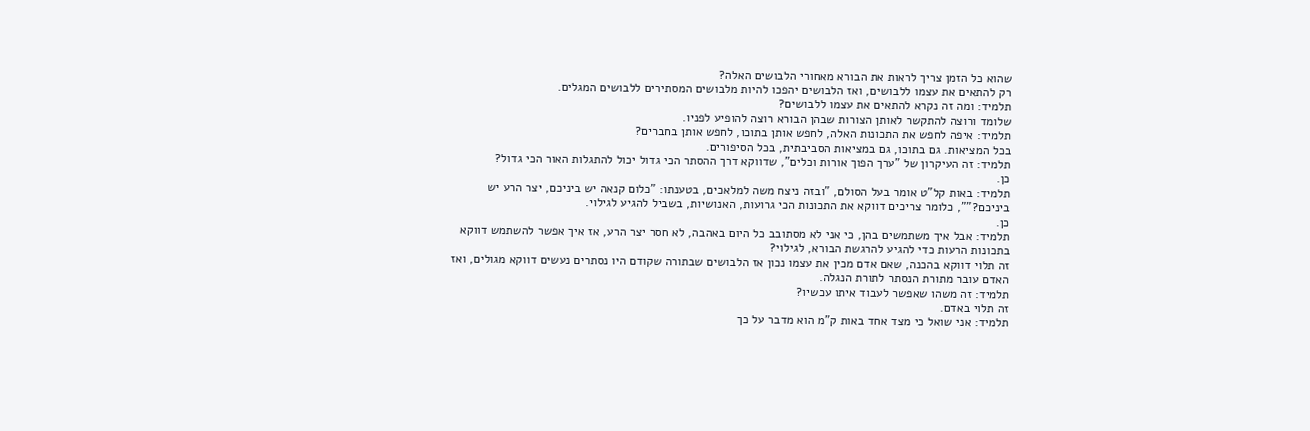שהוא כל הזמן צריך לראות את הבורא מאחורי הלבושים האלה?
רק להתאים את עצמו ללבושים, ואז הלבושים יהפכו להיות מלבושים המסתירים ללבושים המגלים.
תלמיד: ומה זה נקרא להתאים את עצמו ללבושים?
שלומד ורוצה להתקשר לאותן הצורות שבהן הבורא רוצה להופיע לפניו.
תלמיד: איפה לחפש את התכונות האלה, לחפש אותן בתוכו, לחפש אותן בחברים?
בכל המציאות. גם בתוכו, גם במציאות הסביבתית, בכל הסיפורים.
תלמיד: זה העיקרון של "ערך הפוך אורות וכלים", שדווקא דרך ההסתר הכי גדול יכול להתגלות האור הכי גדול?
כן.
תלמיד: באות קל"ט אומר בעל הסולם, "ובזה ניצח משה למלאכים, בטענתו: "כלום קנאה יש ביניכם, יצר הרע יש ביניכם?"", כלומר צריכים דווקא את התכונות הכי גרועות, האנושיות, בשביל להגיע לגילוי.
כן.
תלמיד: אבל איך משתמשים בהן, כי אני לא מסתובב כל היום באהבה, לא חסר יצר הרע, אז איך אפשר להשתמש דווקא בתכונות הרעות כדי להגיע להרגשת הבורא, לגילוי?
זה תלוי דווקא בהכנה, שאם אדם מכין את עצמו נכון אז הלבושים שבתורה שקודם היו נסתרים נעשים דווקא מגולים, ואז האדם עובר מתורת הנסתר לתורת הנגלה.
תלמיד: זה משהו שאפשר לעבוד איתו עכשיו?
זה תלוי באדם.
תלמיד: אני שואל כי מצד אחד באות ק"מ הוא מדבר על כך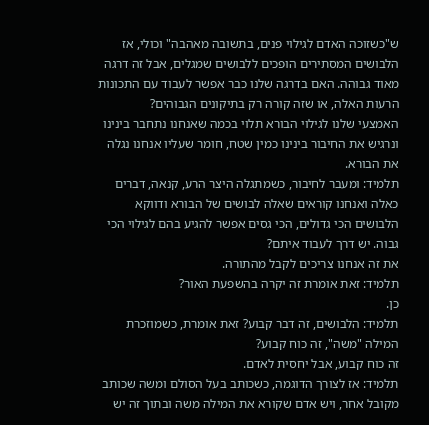ש"כשזוכה האדם לגילוי פנים, בתשובה מאהבה" וכולי, אז הלבושים המסתירים הופכים ללבושים שמגלים, אבל זה דרגה מאוד גבוהה. האם בדרגה שלנו כבר אפשר לעבוד עם התכונות הרעות האלה, או שזה קורה רק בתיקונים הגבוהים?
האמצעי שלנו לגילוי הבורא תלוי בכמה שאנחנו נתחבר בינינו ונרגיש את החיבור בינינו כמין שטח, חומר שעליו אנחנו נגלה את הבורא.
תלמיד: ומעבר לחיבור, כשמתגלה היצר הרע, קנאה, דברים כאלה ואנחנו קוראים שאלה לבושים של הבורא ודווקא הלבושים הכי גדולים, הכי גסים אפשר להגיע בהם לגילוי הכי גבוה. יש דרך לעבוד איתם?
את זה אנחנו צריכים לקבל מהתורה.
תלמיד: זאת אומרת זה יקרה בהשפעת האור?
כן.
תלמיד: הלבושים, זה דבר קבוע? זאת אומרת, כשמוזכרת המילה "משה", זה כוח קבוע?
זה כוח קבוע, אבל יחסית לאדם.
תלמיד: אז לצורך הדוגמה, כשכותב בעל הסולם ומשה שכותב מקובל אחר, ויש אדם שקורא את המילה משה ובתוך זה יש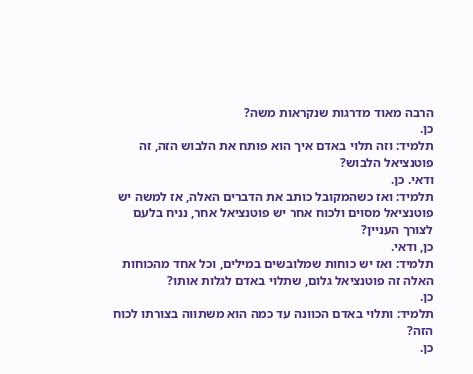הרבה מאוד מדרגות שנקראות משה?
כן.
תלמיד: וזה תלוי באדם איך הוא פותח את הלבוש הזה, זה פוטנציאל הלבוש?
ודאי. כן.
תלמיד: ואז כשהמקובל כותב את הדברים האלה, אז למשה יש פוטנציאל מסוים ולכוח אחר יש פוטנציאל אחר, נניח בלעם לצורך העניין?
כן, ודאי.
תלמיד: ואז יש כוחות שמלובשים במילים, וכל אחד מהכוחות האלה זה פוטנציאל גלום, שתלוי באדם לגלות אותו?
כן.
תלמיד: ותלוי באדם הכוונה עד כמה הוא משתווה בצורתו לכוח הזה?
כן.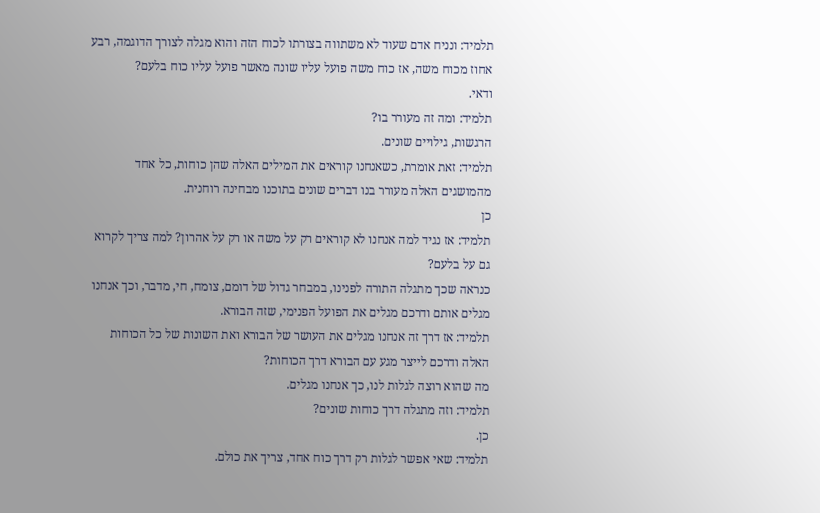תלמיד: ונניח אדם שעוד לא משתווה בצורתו לכוח הזה והוא מגלה לצורך הדוגמה, רבע אחוז מכוח משה, אז כוח משה פועל עליו שונה מאשר פועל עליו כוח בלעם?
ודאי.
תלמיד: ומה זה מעורר בו?
הרגשות, גילויים שונים.
תלמיד: זאת אומרת, כשאנחנו קוראים את המילים האלה שהן כוחות, כל אחד מהמושגים האלה מעורר בנו דברים שונים בתוכנו מבחינה רוחנית.
כן
תלמיד: אז נגיד למה אנחנו לא קוראים רק על משה או רק על אהרון? למה צריך לקרוא גם על בלעם?
כנראה שכך מתגלה התורה לפנינו, במבחר גדול של דומם, צומח, חי, מדבר, וכך אנחנו מגלים אותם ודרכם מגלים את הפועל הפנימי, שזה הבורא.
תלמיד: אז דרך זה אנחנו מגלים את העושר של הבורא ואת השונות של כל הכוחות האלה ודרכם לייצר מגע עם הבורא דרך הכוחות?
מה שהוא רוצה לגלות לנו, כך אנחנו מגלים.
תלמיד: וזה מתגלה דרך כוחות שונים?
כן.
תלמיד: שאי אפשר לגלות רק דרך כוח אחד, צריך את כולם.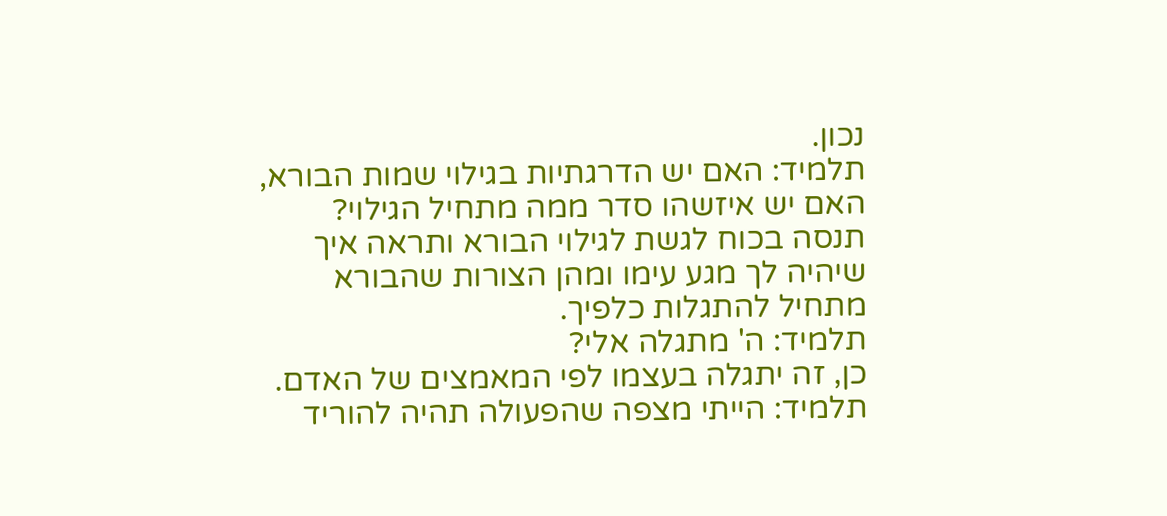נכון.
תלמיד: האם יש הדרגתיות בגילוי שמות הבורא, האם יש איזשהו סדר ממה מתחיל הגילוי?
תנסה בכוח לגשת לגילוי הבורא ותראה איך שיהיה לך מגע עימו ומהן הצורות שהבורא מתחיל להתגלות כלפיך.
תלמיד: ה' מתגלה אלי?
כן, זה יתגלה בעצמו לפי המאמצים של האדם.
תלמיד: הייתי מצפה שהפעולה תהיה להוריד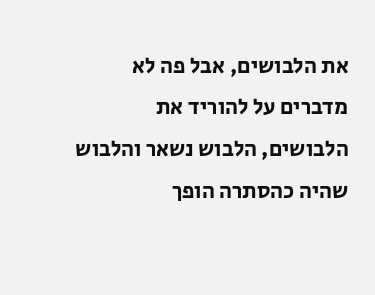את הלבושים, אבל פה לא מדברים על להוריד את הלבושים, הלבוש נשאר והלבוש שהיה כהסתרה הופך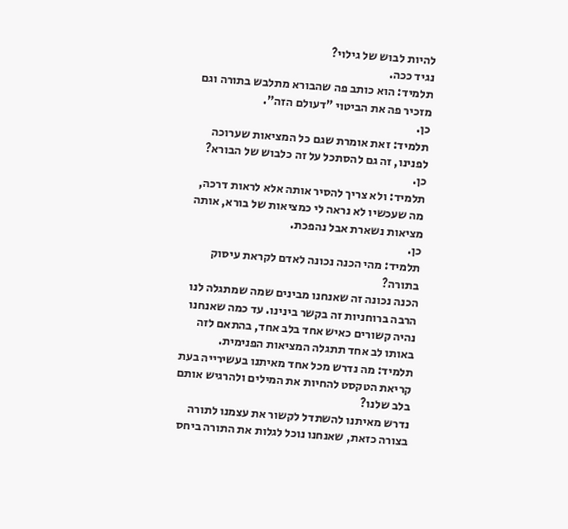להיות לבוש של גילוי?
נגיד ככה.
תלמיד: הוא כותב פה שהבורא מתלבש בתורה וגם מזכיר פה את הביטוי "דעולם הזה".
כן.
תלמיד: זאת אומרת שגם כל המציאות שערוכה לפנינו, זה גם להסתכל על זה כלבוש של הבורא?
כן.
תלמיד: ולא צריך להסיר אותה אלא לראות דרכה, מה שעכשיו לא נראה לי כמציאות של בורא, אותה מציאות נשארת אבל נהפכת.
כן.
תלמיד: מהי הכנה נכונה לאדם לקראת עיסוק בתורה?
הכנה נכונה זה שאנחנו מבינים שמה שמתגלה לנו הרבה ברוחניות זה בקשר בינינו. עד כמה שאנחנו נהיה קשורים כאיש אחד בלב אחד, בהתאם לזה באותו לב אחד תתגלה המציאות הפנימית.
תלמיד: מה נדרש מכל אחד מאיתנו בעשירייה בעת קריאת הטקסט להחיות את המילים ולהרגיש אותם בלב שלנו?
נדרש מאיתנו להשתדל לקשור את עצמנו לתורה בצורה כזאת, שאנחנו נוכל לגלות את התורה ביחס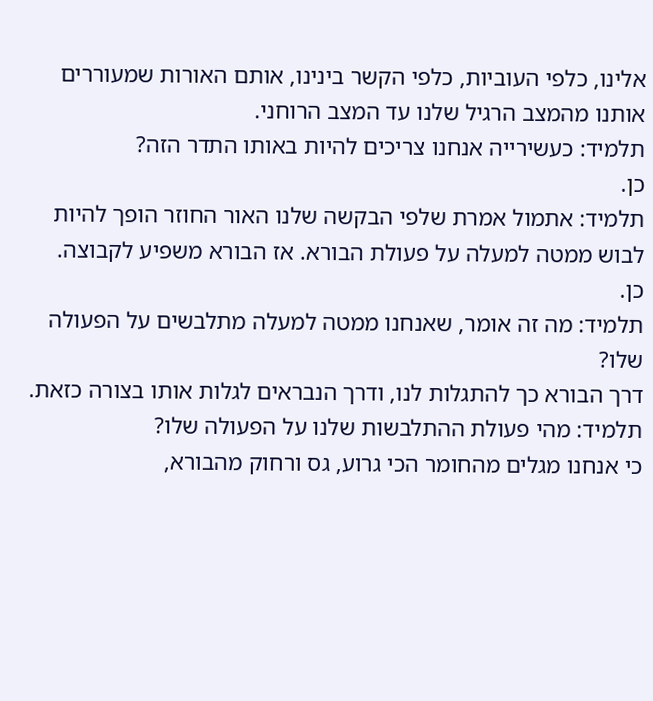אלינו, כלפי העוביות, כלפי הקשר בינינו, אותם האורות שמעוררים אותנו מהמצב הרגיל שלנו עד המצב הרוחני.
תלמיד: כעשירייה אנחנו צריכים להיות באותו התדר הזה?
כן.
תלמיד: אתמול אמרת שלפי הבקשה שלנו האור החוזר הופך להיות לבוש ממטה למעלה על פעולת הבורא. אז הבורא משפיע לקבוצה.
כן.
תלמיד: מה זה אומר, שאנחנו ממטה למעלה מתלבשים על הפעולה שלו?
דרך הבורא כך להתגלות לנו, ודרך הנבראים לגלות אותו בצורה כזאת.
תלמיד: מהי פעולת ההתלבשות שלנו על הפעולה שלו?
כי אנחנו מגלים מהחומר הכי גרוע, גס ורחוק מהבורא,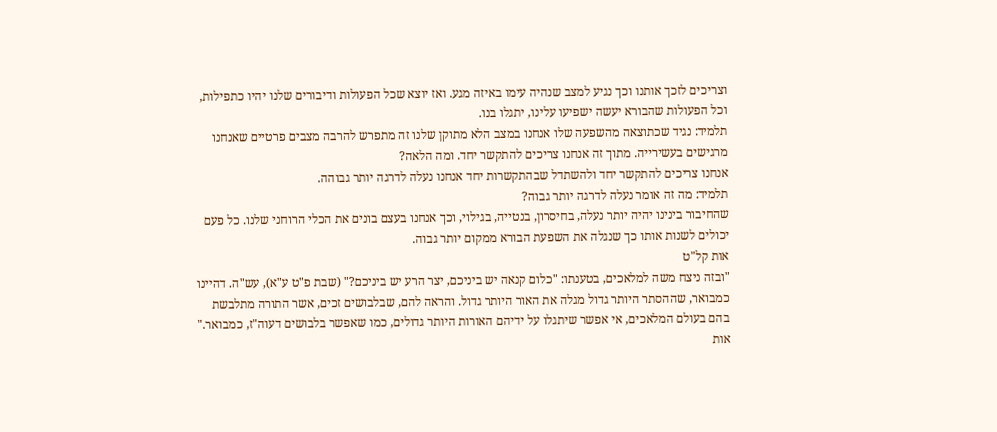וצריכים לזכך אותנו וכך נגיע למצב שנהיה עימו באיזה מגע. ואז יוצא שכל הפעולות ודיבורים שלנו יהיו כתפילות, וכל הפעולות שהבורא יעשה ישפיעו עלינו, יתגלו בנו.
תלמיד: נגיד שכתוצאה מהשפעה שלו אנחנו במצב הלא מתוקן שלנו זה מתפרש להרבה מצבים פרטיים שאנחנו מרגישים בעשירייה. מתוך זה אנחנו צריכים להתקשר יחד. ומה הלאה?
אנחנו צריכים להתקשר יחד ולהשתדל שבהתקשרות יחד אנחנו נעלה לדרגה יותר גבוהה.
תלמיד: מה זה אומר נעלה לדרגה יותר גבוה?
שהחיבור בינינו יהיה יותר נעלה, בחיסרון, בנטייה, בגילוי, וכך אנחנו בעצם בונים את הכלי הרוחני שלנו. כל פעם יכולים לשנות אותו כך שנגלה את השפעת הבורא ממקום יותר גבוה.
אות קל"ט
"ובזה ניצח משה למלאכים, בטענתו: "כלום קנאה יש ביניכם, יצר הרע יש ביניכם?" (שבת פ"ט ע"א), עש"ה. דהיינו כמבואר, שההסתר היותר גדול מגלה את האור היותר גדול. והראה להם, שבלבושים זכים, אשר התורה מתלבשת בהם בעולם המלאכים, אי אפשר שיתגלו על ידיהם האורות היותר גדולים, כמו שאפשר בלבושים דעוה"ז, כמבואר."
אות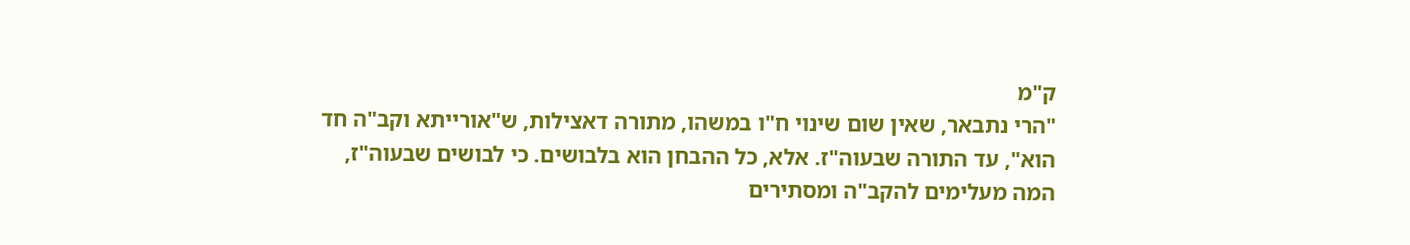ק"מ
"הרי נתבאר, שאין שום שינוי ח"ו במשהו, מתורה דאצילות, ש"אורייתא וקב"ה חד הוא", עד התורה שבעוה"ז. אלא, כל ההבחן הוא בלבושים. כי לבושים שבעוה"ז, המה מעלימים להקב"ה ומסתירים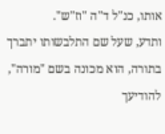אותו, כנ"ל ד"ה "וז"ש".
ותדע, שעל שם התלבשותו יתברך בתורה, הוא מכונה בשם "מורה", להודיעך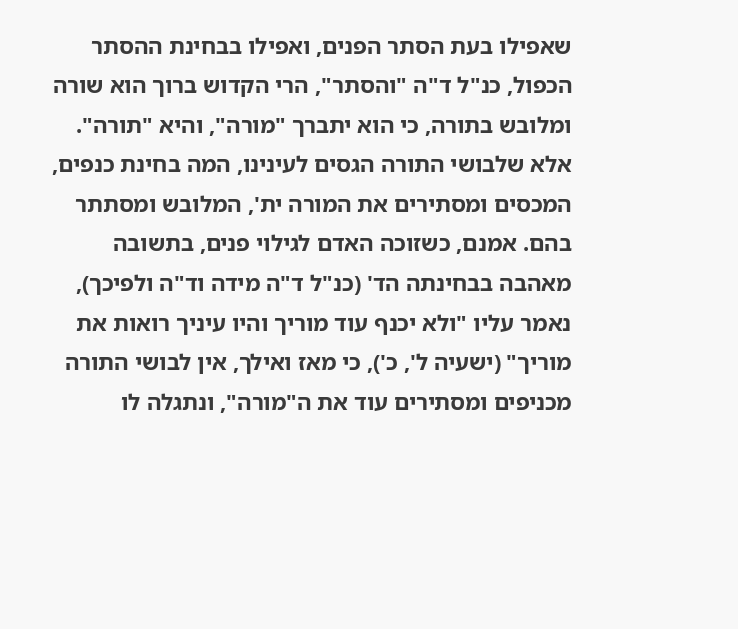שאפילו בעת הסתר הפנים, ואפילו בבחינת ההסתר הכפול, כנ"ל ד"ה "והסתר", הרי הקדוש ברוך הוא שורה ומלובש בתורה, כי הוא יתברך "מורה", והיא "תורה".
אלא שלבושי התורה הגסים לעינינו, המה בחינת כנפים, המכסים ומסתירים את המורה ית', המלובש ומסתתר בהם. אמנם, כשזוכה האדם לגילוי פנים, בתשובה מאהבה בבחינתה הד' (כנ"ל ד"ה מידה וד"ה ולפיכך), נאמר עליו "ולא יכנף עוד מוריך והיו עיניך רואות את מוריך" (ישעיה ל', כ'), כי מאז ואילך, אין לבושי התורה מכניפים ומסתירים עוד את ה"מורה", ונתגלה לו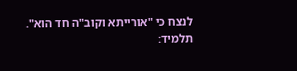לנצח כי "אורייתא וקוב"ה חד הוא".
תלמיד: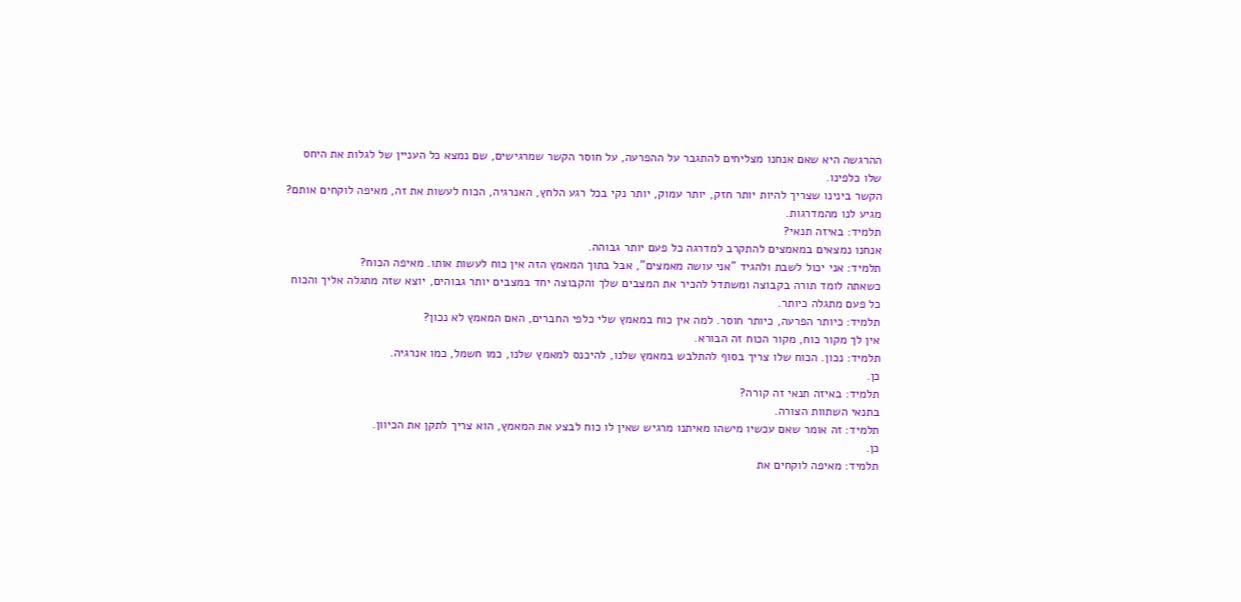ההרגשה היא שאם אנחנו מצליחים להתגבר על ההפרעה, על חוסר הקשר שמרגישים, שם נמצא כל העניין של לגלות את היחס שלו כלפינו.
הקשר בינינו שצריך להיות יותר חזק, יותר עמוק, יותר נקי בכל רגע הלחץ, האנרגיה, הכוח לעשות את זה, מאיפה לוקחים אותם?
מגיע לנו מהמדרגות.
תלמיד: באיזה תנאי?
אנחנו נמצאים במאמצים להתקרב למדרגה כל פעם יותר גבוהה.
תלמיד: אני יכול לשבת ולהגיד "אני עושה מאמצים", אבל בתוך המאמץ הזה אין כוח לעשות אותו. מאיפה הכוח?
כשאתה לומד תורה בקבוצה ומשתדל להכיר את המצבים שלך והקבוצה יחד במצבים יותר גבוהים, יוצא שזה מתגלה אליך והכוח כל פעם מתגלה כיותר.
תלמיד: כיותר הפרעה, כיותר חוסר. למה אין כוח במאמץ שלי כלפי החברים, האם המאמץ לא נכון?
אין לך מקור כוח, מקור הכוח זה הבורא.
תלמיד: נכון. הכוח שלו צריך בסוף להתלבש במאמץ שלנו, להיכנס למאמץ שלנו, כמו חשמל, כמו אנרגיה.
כן.
תלמיד: באיזה תנאי זה קורה?
בתנאי השתוות הצורה.
תלמיד: זה אומר שאם עכשיו מישהו מאיתנו מרגיש שאין לו כוח לבצע את המאמץ, הוא צריך לתקן את הכיוון.
כן.
תלמיד: מאיפה לוקחים את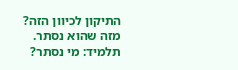התיקון לכיוון הזה?
מזה שהוא נסתר.
תלמיד: מי נסתר?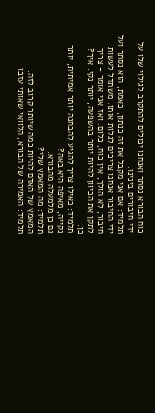כוח הבורא נסתר ואנחנו יכולים להתקרב לגילוי שלו על ידי חיבורים בינינו.
תלמיד: אם אני מקבל את זה כנתון, כאמת, הוא נסתר ועל ידי החיבור אנחנו צריכים לגלות אותו. משתדל לעשות חיבור, לא הולך, אין כוח, כלום. ואז אני אומר - צריך לתקן את הכיוון להיות יותר בהשפעה, יותר נקי. איך?
כן.
תלמיד: כאילו צריך להגיע להבחנה יותר אמיתית, יותר נקייה, מאיפה היא באה?
גם כן מלמעלה מהבורא.
תלמיד: מה המאמץ שלי?
המאמץ של האדם להיות כמה שיותר קרוב לזה.
תלמיד: האמירה של הבורא, הלוואי שאותי עזבו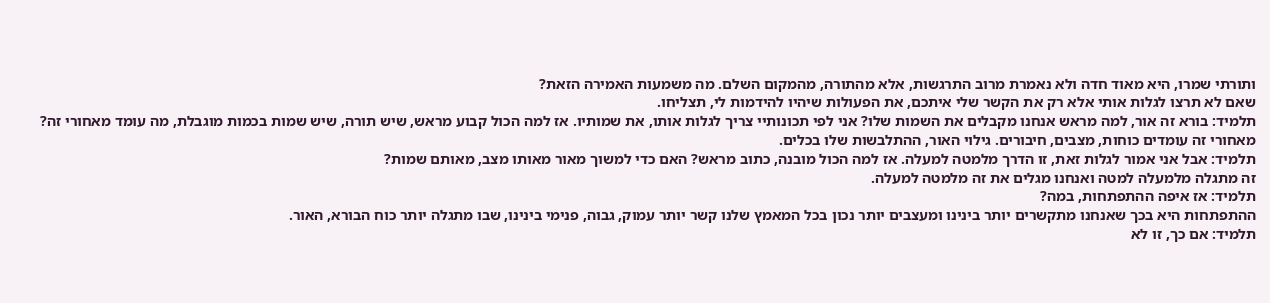ותורתי שמרו, היא מאוד חדה ולא נאמרת מרוב התרגשות, אלא מהתורה, מהמקום השלם. מה משמעות האמירה הזאת?
שאם לא תרצו לגלות אותי אלא רק את הקשר שלי איתכם, את הפעולות שיהיו להידמות לי, תצליחו.
תלמיד: בורא זה אור, למה מראש אנחנו מקבלים את השמות שלו? אני לפי תכונותיי צריך לגלות אותו, את שמותיו. אז למה הכול קבוע מראש, שיש תורה, שיש שמות בכמות מוגבלת, מה עומד מאחורי זה?
מאחורי זה עומדים כוחות, מצבים, חיבורים. גילוי האור, ההתלבשות שלו בכלים.
תלמיד: אבל אני אמור לגלות זאת, זו הדרך מלמטה למעלה. אז למה הכול מובנה, כתוב מראש? האם כדי למשוך מאור מאותו מצב, מאותם שמות?
זה מתגלה מלמעלה למטה ואנחנו מגלים את זה מלמטה למעלה.
תלמיד: אז איפה ההתפתחות, במה?
ההתפתחות היא בכך שאנחנו מתקשרים יותר בינינו ומעצבים יותר נכון בכל המאמץ שלנו קשר יותר עמוק, גבוה, פנימי בינינו, שבו מתגלה יותר כוח הבורא, האור.
תלמיד: אם כך, זו לא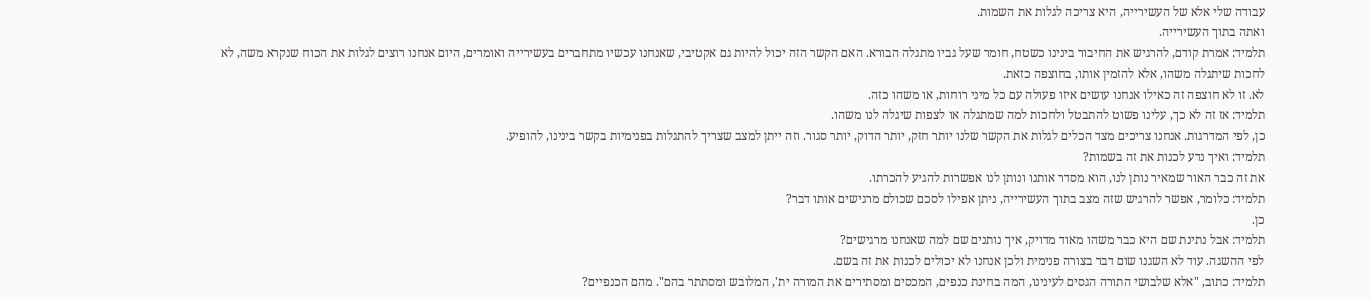עבודה שלי אלא של העשירייה, היא צריכה לגלות את השמות.
ואתה בתוך העשירייה.
תלמיד: אמרת קודם, להרגיש את החיבור בינינו כשטח, חומר שעל גביו מתגלה הבורא. האם הקשר הזה יכול להיות גם אקטיבי, שאנחנו עכשיו מתחברים בעשירייה ואומרים, היום אנחנו רוצים לגלות את הכוח שנקרא משה, לא לחכות שיתגלה משהו, אלא להזמין אותו, בחוצפה כזאת.
לא. זו לא חוצפה זה כאילו אנחנו עושים איזו פעולה עם כל מיני רוחות, או משהו כזה.
תלמיד: אז זה לא כך, עלינו פשוט להתבטל ולחכות למה שמתגלה או לצפות שיגלה לנו משהו.
כן, לפי המדרגות. אנחנו צריכים מצד הכלים לגלות את הקשר שלנו יותר חזק, יותר הדוק, יותר סגור. וזה ייתן למצב שצריך להתגלות בפנימיות בקשר בינינו, להופיע.
תלמיד: ואיך נדע לכנות את זה בשמות?
את זה כבר האור שמאיר נותן לנו, הוא מסדר אותנו ונותן לנו אפשרות להגיע להכרתו.
תלמיד: כלומר, אפשר להרגיש שזה מצב בתוך העשירייה, ניתן אפילו לסכם שכולם מרגישים אותו דבר?
כן.
תלמיד: אבל נתינת שם היא כבר משהו מאוד מדויק, איך נותנים שם למה שאנחנו מרגישים?
לפי ההשגה. עוד לא השגנו שום דבר בצורה פנימית ולכן אנחנו לא יכולים לכנות את זה בשם.
תלמיד: כתוב, "אלא שלבושי התורה הגסים לעינינו, המה בחינת כנפים, המכסים ומסתירים את המורה ית', המלובש ומסתתר בהם". מהם הכנפיים?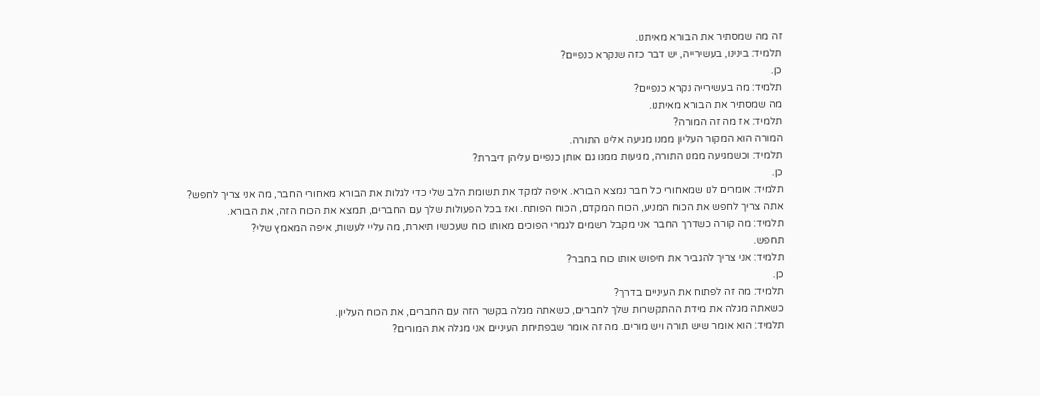זה מה שמסתיר את הבורא מאיתנו.
תלמיד: בינינו, בעשירייה, יש דבר כזה שנקרא כנפיים?
כן.
תלמיד: מה בעשירייה נקרא כנפיים?
מה שמסתיר את הבורא מאיתנו.
תלמיד: אז מה זה המורה?
המורה הוא המקור העליון ממנו מגיעה אלינו התורה.
תלמיד: וכשמגיעה ממנו התורה, מגיעות ממנו גם אותן כנפיים עליהן דיברת?
כן.
תלמיד: אומרים לנו שמאחורי כל חבר נמצא הבורא. איפה למקד את תשומת הלב שלי כדי לגלות את הבורא מאחורי החבר, מה אני צריך לחפש?
אתה צריך לחפש את הכוח המניע, הכוח המקדם, הכוח הפותח. ואז בכל הפעולות שלך עם החברים, תמצא את הכוח הזה, את הבורא.
תלמיד: מה קורה כשדרך החבר אני מקבל רשמים לגמרי הפוכים מאותו כוח שעכשיו תיארת, מה עליי לעשות, איפה המאמץ שלי?
תחפש.
תלמיד: אני צריך להגביר את חיפוש אותו כוח בחבר?
כן.
תלמיד: מה זה לפתוח את העיניים בדרך?
כשאתה מגלה את מידת ההתקשרות שלך לחברים, כשאתה מגלה בקשר הזה עם החברים, את הכוח העליון.
תלמיד: הוא אומר שיש תורה ויש מורים. מה זה אומר שבפתיחת העיניים אני מגלה את המורים?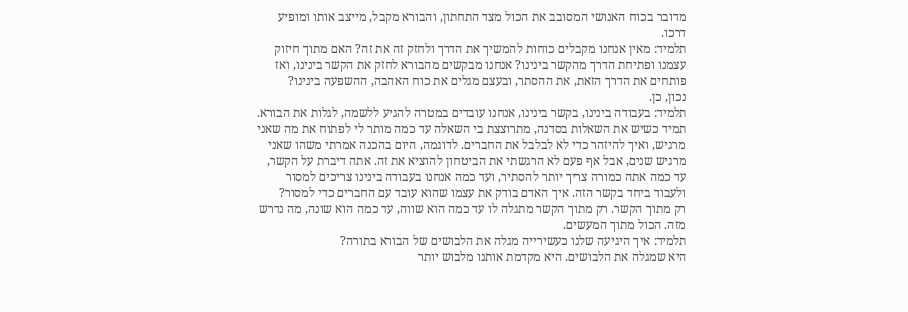מדובר בכוח האנושי המסובב את הכול מצד התחתון, והבורא מקבל, מייצב אותו ומופיע דרכו.
תלמיד: מאין אנחנו מקבלים כוחות להמשיך את הדרך ולחזק זה את זה? האם מתוך חיזוק עצמנו ופתיחת הדרך מהקשר בינינו? אנחנו מבקשים מהבורא לחזק את הקשר בינינו, ואז פותחים את הדרך הזאת, את ההסתר, ובעצם מגלים את כוח האהבה, ההשפעה בינינו?
נכון, כן.
תלמיד: בעבודה בינינו, בקשר בינינו, אנחנו עובדים במטרה להגיע ללשמה, לגלות את הבורא. תמיד כשיש את השאלות בסדנה, מתרוצצת בי השאלה עד כמה מותר לי לפתוח את מה שאני מרגיש, ואיך להיזהר כדי לא לבלבל את החברים. לדוגמה, היום בהכנה אמרתי משהו שאני מרגיש שנים, אבל אף פעם לא הרגשתי את הביטחון להוציא את זה. אתה דיברת על הקשר, עד כמה אתה כמורה צריך יותר להסתיר, ועד כמה אנחנו בעבודה בינינו צריכים למסור ולעבוד ביחד בקשר הזה. איך האדם בודק את עצמו שהוא עובד עם החברים כדי למסור?
רק מתוך הקשר. רק מתוך הקשר מתגלה לו עד כמה הוא שווה, עד כמה הוא שונה, מה נדרש מזה. הכול מתוך המעשים.
תלמיד: איך היגיעה שלנו כעשירייה מגלה את הלבושים של הבורא בתורה?
היא שמגלה את הלבושים. היא מקדמת אותנו מלבוש יותר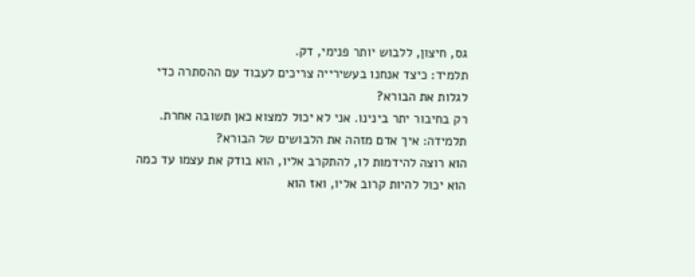גס, חיצון, ללבוש יותר פנימי, דק.
תלמיד: כיצד אנחנו בעשירייה צריכים לעבוד עם ההסתרה כדי לגלות את הבורא?
רק בחיבור יתר בינינו. אני לא יכול למצוא כאן תשובה אחרת.
תלמידה: איך אדם מזהה את הלבושים של הבורא?
הוא רוצה להידמות לו, להתקרב אליו, הוא בודק את עצמו עד כמה הוא יכול להיות קרוב אליו, ואז הוא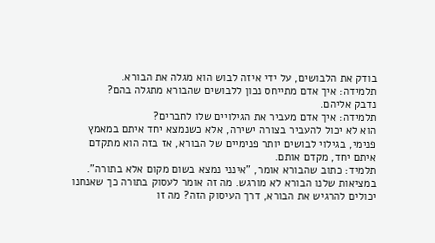בודק את הלבושים, על ידי איזה לבוש הוא מגלה את הבורא.
תלמידה: איך אדם מתייחס נכון ללבושים שהבורא מתגלה בהם?
נדבק אליהם.
תלמידה: איך אדם מעביר את הגילויים שלו לחברים?
הוא לא יכול להעביר בצורה ישירה, אלא כשנמצא יחד איתם במאמץ פנימי, בגילוי לבושים יותר פנימיים של הבורא, אז בזה הוא מתקדם איתם יחד, מקדם אותם.
תלמיד: כתוב שהבורא אומר, "אינני נמצא בשום מקום אלא בתורה". במציאות שלנו הבורא לא מורגש. מה זה אומר לעסוק בתורה כך שאנחנו יכולים להרגיש את הבורא, דרך העיסוק הזה? מה זו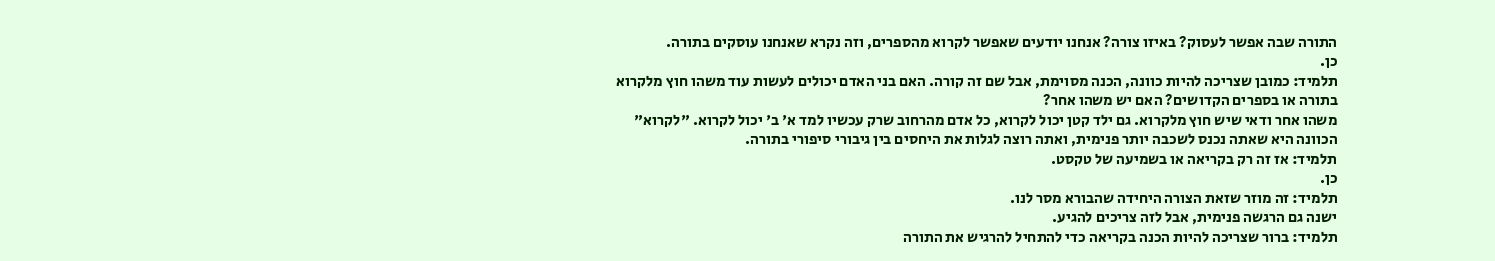התורה שבה אפשר לעסוק? באיזו צורה? אנחנו יודעים שאפשר לקרוא מהספרים, וזה נקרא שאנחנו עוסקים בתורה.
כן.
תלמיד: כמובן שצריכה להיות כוונה, הכנה מסוימת, אבל שם זה קורה. האם בני האדם יכולים לעשות עוד משהו חוץ מלקרוא בתורה או בספרים הקדושים? האם יש משהו אחר?
משהו אחר ודאי שיש חוץ מלקרוא. גם ילד קטן יכול לקרוא, כל אדם מהרחוב שרק עכשיו למד א' ב' יכול לקרוא. "לקרוא" הכוונה היא שאתה נכנס לשכבה יותר פנימית, ואתה רוצה לגלות את היחסים בין גיבורי סיפורי בתורה.
תלמיד: אז זה רק בקריאה או בשמיעה של טקסט.
כן.
תלמיד: זה מוזר שזאת הצורה היחידה שהבורא מסר לנו.
ישנה גם הרגשה פנימית, אבל לזה צריכים להגיע.
תלמיד: ברור שצריכה להיות הכנה בקריאה כדי להתחיל להרגיש את התורה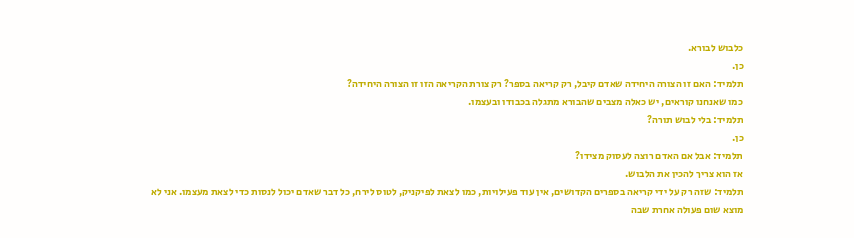כלבוש לבורא.
כן.
תלמיד: האם זו הצורה היחידה שאדם קיבל, רק קריאה בספר? רק צורת הקריאה הזו זו הצורה היחידה?
כמו שאנחנו קוראים, יש כאלה מצבים שהבורא מתגלה בכבודו ובעצמו.
תלמיד: בלי לבוש תורה?
כן.
תלמיד: אבל אם האדם רוצה לעסוק מצידו?
אז הוא צריך להכין את הלבוש.
תלמיד: שזה רק על ידי קריאה בספרים הקדושים, אין עוד פעילויות, כמו לצאת לפיקניק, לטוס לירח, כל דבר שאדם יכול לנסות כדי לצאת מעצמו. אני לא מוצא שום פעולה אחרת שבה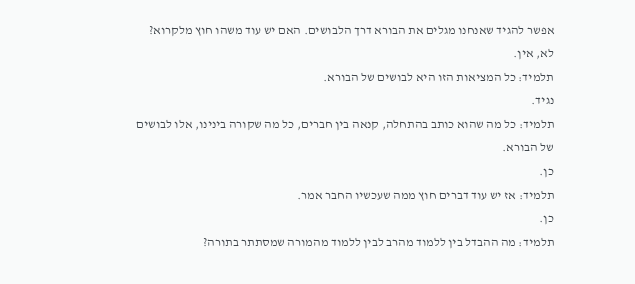אפשר להגיד שאנחנו מגלים את הבורא דרך הלבושים. האם יש עוד משהו חוץ מלקרוא?
לא, אין.
תלמיד: כל המציאות הזו היא לבושים של הבורא.
נגיד.
תלמיד: כל מה שהוא כותב בהתחלה, קנאה בין חברים, כל מה שקורה בינינו, אלו לבושים של הבורא.
כן.
תלמיד: אז יש עוד דברים חוץ ממה שעכשיו החבר אמר.
כן.
תלמיד: מה ההבדל בין ללמוד מהרב לבין ללמוד מהמורה שמסתתר בתורה?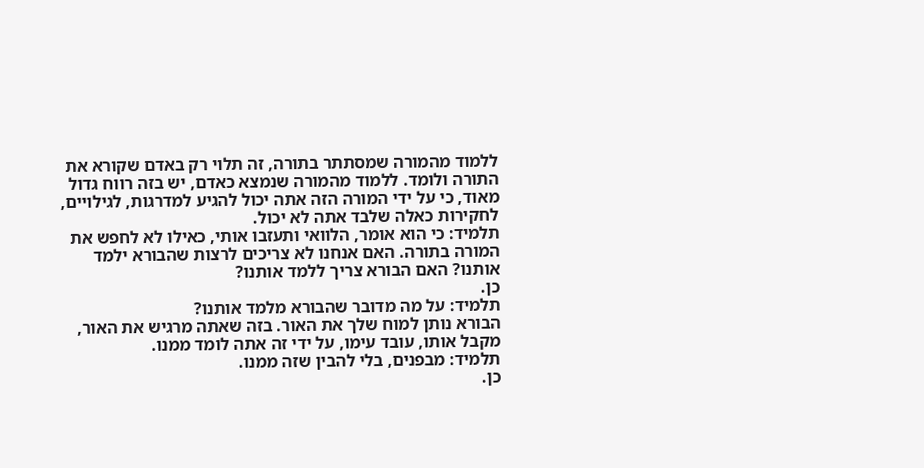ללמוד מהמורה שמסתתר בתורה, זה תלוי רק באדם שקורא את התורה ולומד. ללמוד מהמורה שנמצא כאדם, יש בזה רווח גדול מאוד, כי על ידי המורה הזה אתה יכול להגיע למדרגות, לגילויים, לחקירות כאלה שלבד אתה לא יכול.
תלמיד: כי הוא אומר, הלוואי ותעזבו אותי, כאילו לא לחפש את המורה בתורה. האם אנחנו לא צריכים לרצות שהבורא ילמד אותנו? האם הבורא צריך ללמד אותנו?
כן.
תלמיד: על מה מדובר שהבורא מלמד אותנו?
הבורא נותן למוח שלך את האור. בזה שאתה מרגיש את האור, מקבל אותו, עובד עימו, על ידי זה אתה לומד ממנו.
תלמיד: מבפנים, בלי להבין שזה ממנו.
כן.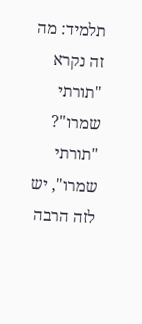תלמיד: מה זה נקרא "תורתי שמרו"?
"תורתי שמרו", יש לזה הרבה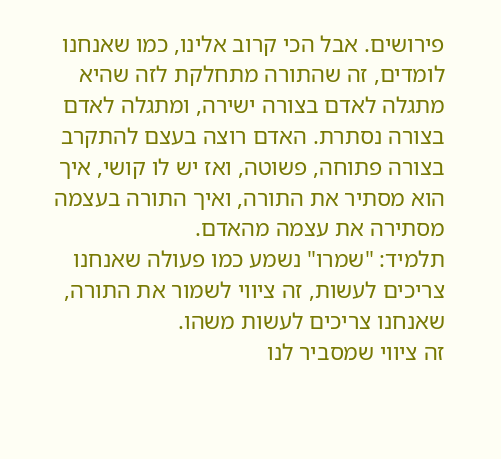פירושים. אבל הכי קרוב אלינו, כמו שאנחנו לומדים, זה שהתורה מתחלקת לזה שהיא מתגלה לאדם בצורה ישירה, ומתגלה לאדם בצורה נסתרת. האדם רוצה בעצם להתקרב בצורה פתוחה, פשוטה, ואז יש לו קושי, איך הוא מסתיר את התורה, ואיך התורה בעצמה מסתירה את עצמה מהאדם.
תלמיד: "שמרו" נשמע כמו פעולה שאנחנו צריכים לעשות, זה ציווי לשמור את התורה, שאנחנו צריכים לעשות משהו.
זה ציווי שמסביר לנו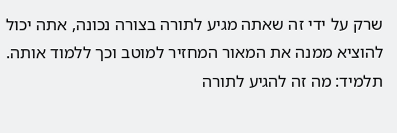שרק על ידי זה שאתה מגיע לתורה בצורה נכונה, אתה יכול להוציא ממנה את המאור המחזיר למוטב וכך ללמוד אותה.
תלמיד: מה זה להגיע לתורה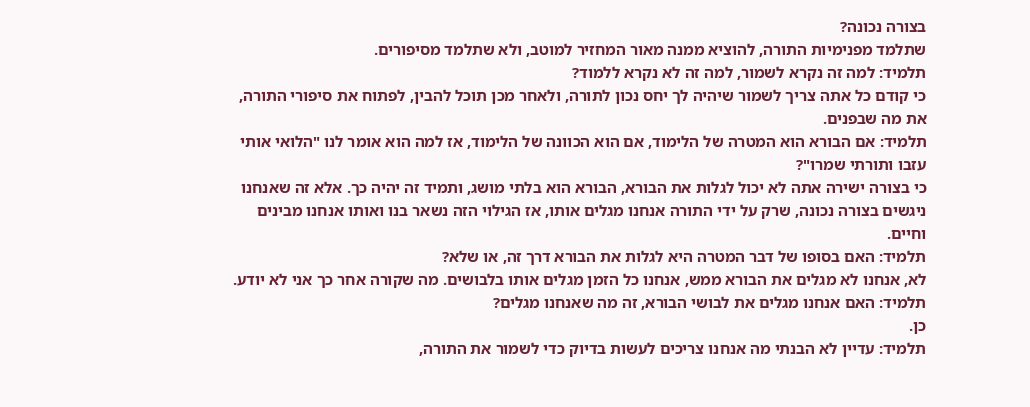בצורה נכונה?
שתלמד מפנימיות התורה, להוציא ממנה מאור המחזיר למוטב, ולא שתלמד מסיפורים.
תלמיד: למה זה נקרא לשמור, למה זה לא נקרא ללמוד?
כי קודם כל אתה צריך לשמור שיהיה לך יחס נכון לתורה, ולאחר מכן תוכל להבין, לפתוח את סיפורי התורה, את מה שבפנים.
תלמיד: אם הבורא הוא המטרה של הלימוד, אם הוא הכוונה של הלימוד, אז למה הוא אומר לנו "הלואי אותי עזבו ותורתי שמרו"?
כי בצורה ישירה אתה לא יכול לגלות את הבורא, הבורא הוא בלתי מושג, ותמיד זה יהיה כך. אלא זה שאנחנו ניגשים בצורה נכונה, שרק על ידי התורה אנחנו מגלים אותו, אז הגילוי הזה נשאר בנו ואותו אנחנו מבינים וחיים.
תלמיד: האם בסופו של דבר המטרה היא לגלות את הבורא דרך זה, או שלא?
לא, אנחנו לא מגלים את הבורא ממש, אנחנו כל הזמן מגלים אותו בלבושים. מה שקורה אחר כך אני לא יודע.
תלמיד: האם אנחנו מגלים את לבושי הבורא, זה מה שאנחנו מגלים?
כן.
תלמיד: עדיין לא הבנתי מה אנחנו צריכים לעשות בדיוק כדי לשמור את התורה,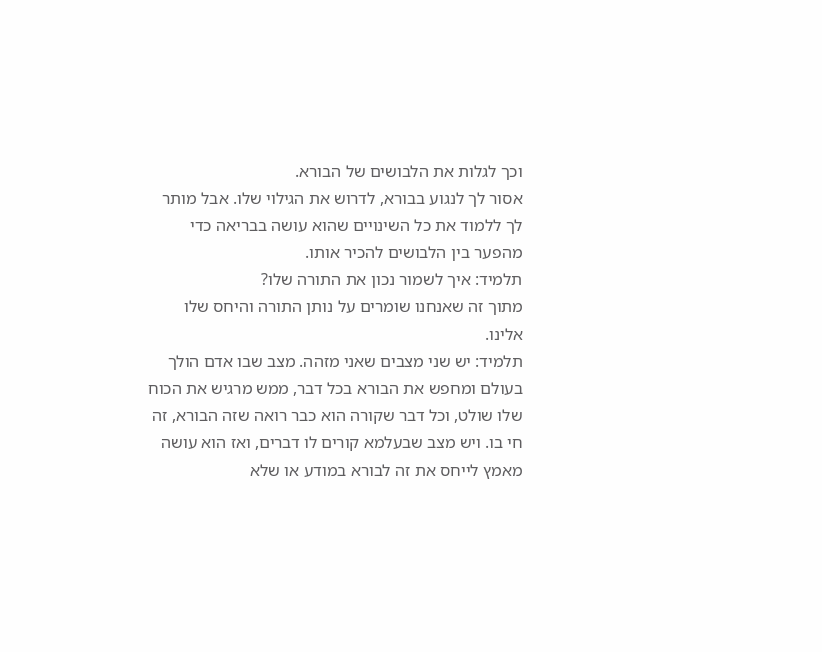וכך לגלות את הלבושים של הבורא.
אסור לך לנגוע בבורא, לדרוש את הגילוי שלו. אבל מותר לך ללמוד את כל השינויים שהוא עושה בבריאה כדי מהפער בין הלבושים להכיר אותו.
תלמיד: איך לשמור נכון את התורה שלו?
מתוך זה שאנחנו שומרים על נותן התורה והיחס שלו אלינו.
תלמיד: יש שני מצבים שאני מזהה. מצב שבו אדם הולך בעולם ומחפש את הבורא בכל דבר, ממש מרגיש את הכוח שלו שולט, וכל דבר שקורה הוא כבר רואה שזה הבורא, זה חי בו. ויש מצב שבעלמא קורים לו דברים, ואז הוא עושה מאמץ לייחס את זה לבורא במודע או שלא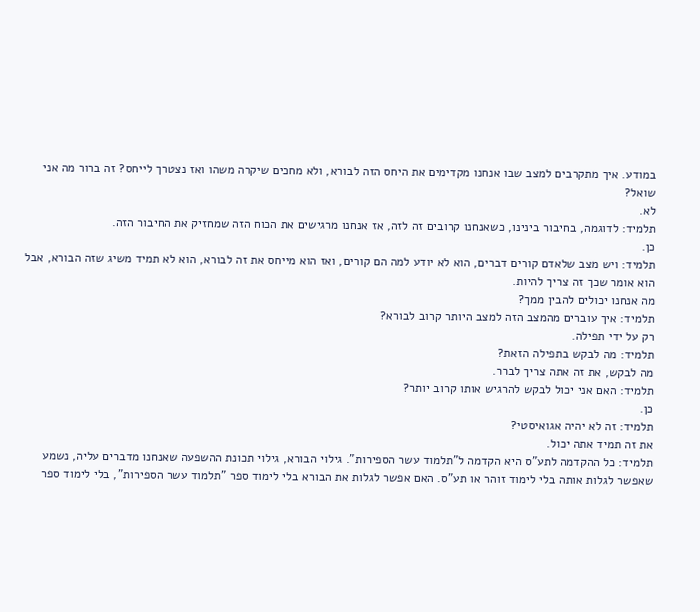במודע. איך מתקרבים למצב שבו אנחנו מקדימים את היחס הזה לבורא, ולא מחכים שיקרה משהו ואז נצטרך לייחס? זה ברור מה אני שואל?
לא.
תלמיד: לדוגמה, בחיבור בינינו, כשאנחנו קרובים זה לזה, אז אנחנו מרגישים את הכוח הזה שמחזיק את החיבור הזה.
כן.
תלמיד: ויש מצב שלאדם קורים דברים, הוא לא יודע למה הם קורים, ואז הוא מייחס את זה לבורא, הוא לא תמיד משיג שזה הבורא, אבל הוא אומר שכך זה צריך להיות.
מה אנחנו יכולים להבין ממך?
תלמיד: איך עוברים מהמצב הזה למצב היותר קרוב לבורא?
רק על ידי תפילה.
תלמיד: מה לבקש בתפילה הזאת?
מה לבקש, את זה אתה צריך לברר.
תלמיד: האם אני יכול לבקש להרגיש אותו קרוב יותר?
כן.
תלמיד: זה לא יהיה אגואיסטי?
את זה תמיד אתה יכול.
תלמיד: כל ההקדמה לתע"ס היא הקדמה ל"תלמוד עשר הספירות". גילוי הבורא, גילוי תכונת ההשפעה שאנחנו מדברים עליה, נשמע שאפשר לגלות אותה בלי לימוד זוהר או תע"ס. האם אפשר לגלות את הבורא בלי לימוד ספר "תלמוד עשר הספירות", בלי לימוד ספר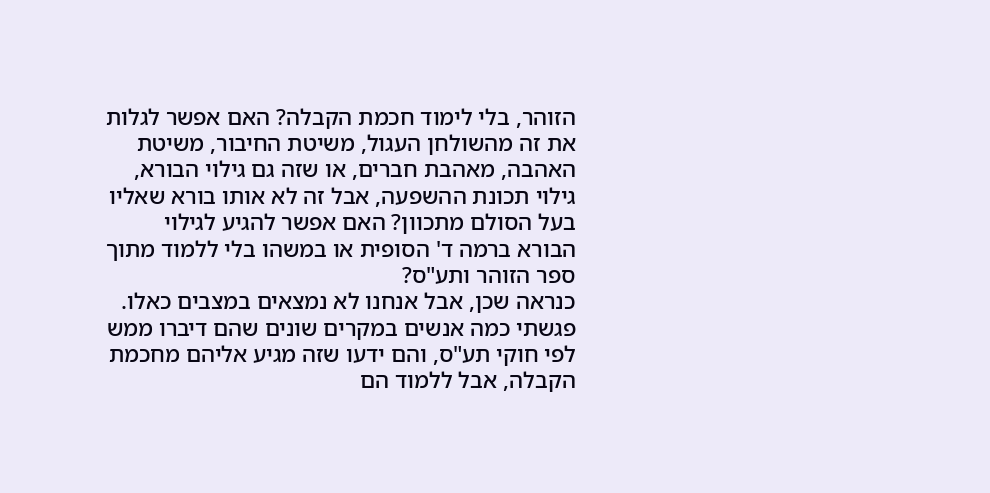הזוהר, בלי לימוד חכמת הקבלה? האם אפשר לגלות את זה מהשולחן העגול, משיטת החיבור, משיטת האהבה, מאהבת חברים, או שזה גם גילוי הבורא, גילוי תכונת ההשפעה, אבל זה לא אותו בורא שאליו בעל הסולם מתכוון? האם אפשר להגיע לגילוי הבורא ברמה ד' הסופית או במשהו בלי ללמוד מתוך ספר הזוהר ותע"ס?
כנראה שכן, אבל אנחנו לא נמצאים במצבים כאלו. פגשתי כמה אנשים במקרים שונים שהם דיברו ממש לפי חוקי תע"ס, והם ידעו שזה מגיע אליהם מחכמת הקבלה, אבל ללמוד הם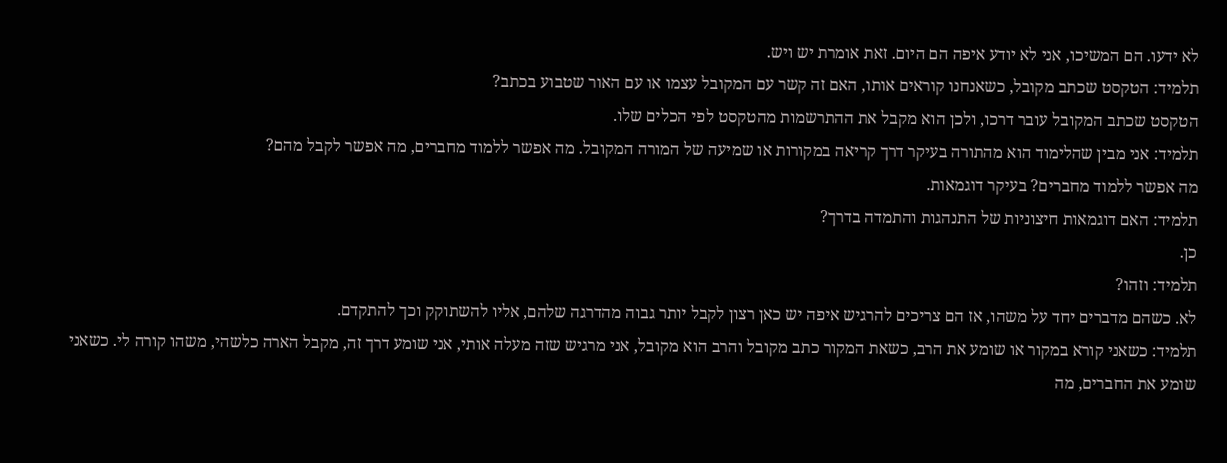לא ידעו. הם המשיכו, אני לא יודע איפה הם היום. זאת אומרת יש ויש.
תלמיד: הטקסט שכתב מקובל, כשאנחנו קוראים אותו, האם זה קשר עם המקובל עצמו או עם האור שטבוע בכתב?
הטקסט שכתב המקובל עובר דרכו, ולכן הוא מקבל את ההתרשמות מהטקסט לפי הכלים שלו.
תלמיד: אני מבין שהלימוד הוא מהתורה בעיקר דרך קריאה במקורות או שמיעה של המורה המקובל. מה אפשר ללמוד מחברים, מה אפשר לקבל מהם?
מה אפשר ללמוד מחברים? בעיקר דוגמאות.
תלמיד: האם דוגמאות חיצוניות של התנהגות והתמדה בדרך?
כן.
תלמיד: וזהו?
לא. כשהם מדברים יחד על משהו, אז הם צריכים להרגיש איפה יש כאן רצון לקבל יותר גבוה מהדרגה שלהם, אליו להשתוקק וכך להתקדם.
תלמיד: כשאני קורא במקור או שומע את הרב, כשאת המקור כתב מקובל והרב הוא מקובל, אני מרגיש שזה מעלה אותי, אני שומע דרך זה, מקבל הארה כלשהי, משהו קורה לי. כשאני שומע את החברים, מה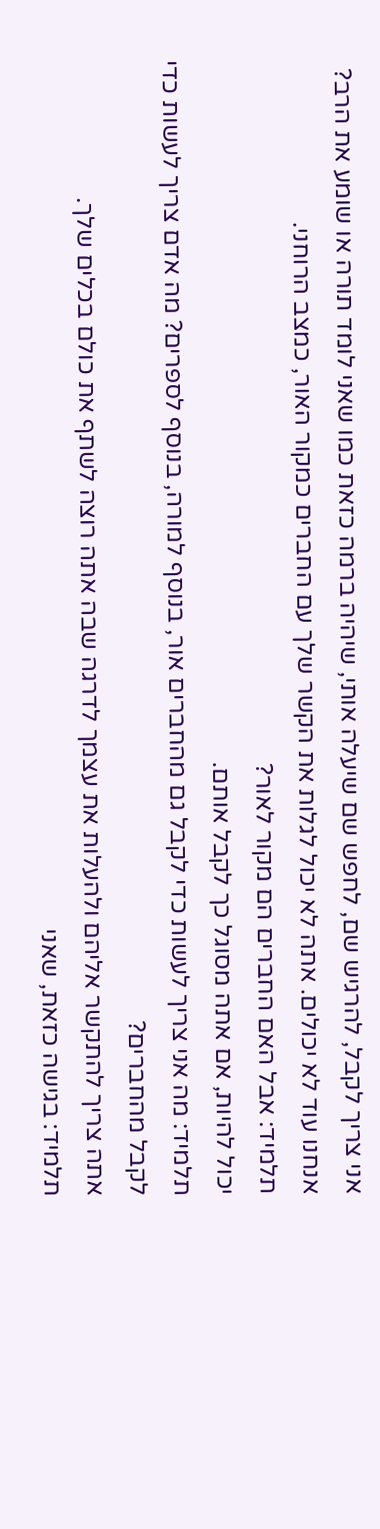אני צריך לקבל, להרגיש שם, לחפש שם שיעלה אותי, שיהיה ברמה כזאת כמו שאני לומד תורה או שומע את הרב?
אנחנו עוד לא יכולים. אתה לא יכול לגלות את הקשר שלך עם החברים כמקור האור, כמצב הרוחני.
תלמיד: אבל האם החברים הם מקור לאור?
יכול להיות, אם אתה מסוגל כך לקבל אותם.
תלמיד: מה אני צריך לעשות כדי לקבל גם מהחברים אור, בנוסף למורה, בנוסף לספרים? מה אדם צריך לעשות כדי לקבל מהחברים?
אתה צריך להתקשר אליהם ולהעלות את עצמך לדרגה שבה אתה רוצה לשתף את כולם בכלים שלך.
תלמיד: בגישה כזאת, שאני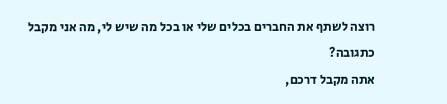רוצה לשתף את החברים בכלים שלי או בכל מה שיש לי, מה אני מקבל כתגובה?
אתה מקבל דרכם,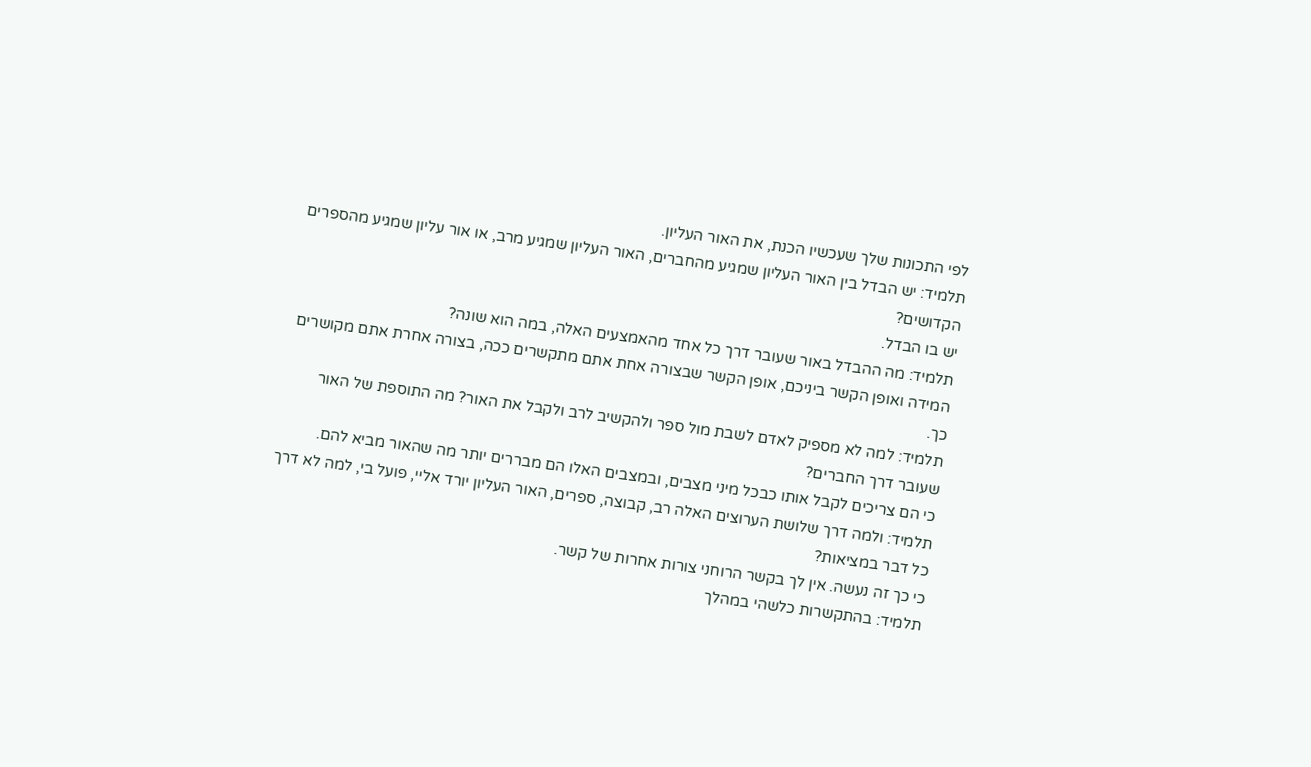לפי התכונות שלך שעכשיו הכנת, את האור העליון.
תלמיד: יש הבדל בין האור העליון שמגיע מהחברים, האור העליון שמגיע מרב, או אור עליון שמגיע מהספרים הקדושים?
יש בו הבדל.
תלמיד: מה ההבדל באור שעובר דרך כל אחד מהאמצעים האלה, במה הוא שונה?
המידה ואופן הקשר ביניכם, אופן הקשר שבצורה אחת אתם מתקשרים ככה, בצורה אחרת אתם מקושרים כך.
תלמיד: למה לא מספיק לאדם לשבת מול ספר ולהקשיב לרב ולקבל את האור? מה התוספת של האור שעובר דרך החברים?
כי הם צריכים לקבל אותו כבכל מיני מצבים, ובמצבים האלו הם מבררים יותר מה שהאור מביא להם.
תלמיד: ולמה דרך שלושת הערוצים האלה רב, קבוצה, ספרים, האור העליון יורד אליי, פועל בי, למה לא דרך כל דבר במציאות?
כי כך זה נעשה. אין לך בקשר הרוחני צורות אחרות של קשר.
תלמיד: בהתקשרות כלשהי במהלך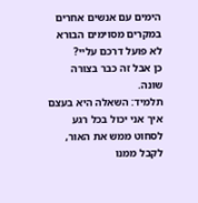הימים עם אנשים אחרים במקרים מסוימים הבורא לא פועל דרכם עליי?
כן אבל זה כבר בצורה שונה.
תלמיד: השאלה היא בעצם איך אני יכול בכל רגע לסחוט ממש את האור, לקבל ממנו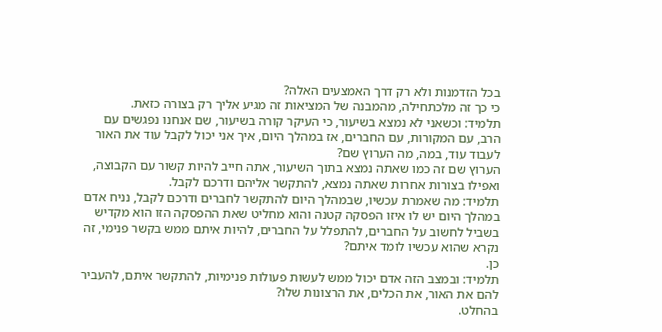בכל הזדמנות ולא רק דרך האמצעים האלה?
כי כך זה מלכתחילה, מהמבנה של המציאות זה מגיע אליך רק בצורה כזאת.
תלמיד: וכשאני לא נמצא בשיעור, כי העיקר קורה בשיעור, שם אנחנו נפגשים עם הרב, עם המקורות, עם החברים, אז במהלך היום, איך אני יכול לקבל עוד את האור לעבוד עוד, במה, מה הערוץ שם?
הערוץ שם זה כמו שאתה נמצא בתוך השיעור, אתה חייב להיות קשור עם הקבוצה, ואפילו בצורות אחרות שאתה נמצא, להתקשר אליהם ודרכם לקבל.
תלמיד: מה שאמרת עכשיו, שבמהלך היום להתקשר לחברים ודרכם לקבל, נניח אדם במהלך היום יש לו איזו הפסקה קטנה והוא מחליט שאת ההפסקה הזו הוא מקדיש בשביל לחשוב על החברים, להתפלל על החברים, להיות איתם ממש בקשר פנימי, זה נקרא שהוא עכשיו לומד איתם?
כן.
תלמיד: ובמצב הזה אדם יכול ממש לעשות פעולות פנימיות, להתקשר איתם, להעביר להם את האור, את הכלים, את הרצונות שלו?
בהחלט.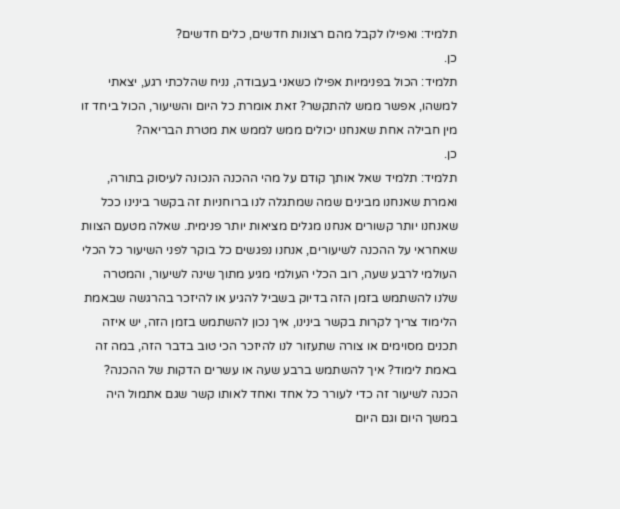תלמיד: ואפילו לקבל מהם רצונות חדשים, כלים חדשים?
כן.
תלמיד: הכול בפנימיות אפילו כשאני בעבודה, נניח שהלכתי רגע, יצאתי למשהו, אפשר ממש להתקשר? זאת אומרת כל היום והשיעור, הכול ביחד זו מין חבילה אחת שאנחנו יכולים ממש לממש את מטרת הבריאה?
כן.
תלמיד: תלמיד שאל אותך קודם על מהי ההכנה הנכונה לעיסוק בתורה, ואמרת שאנחנו מבינים שמה שמתגלה לנו ברוחניות זה בקשר בינינו ככל שאנחנו יותר קשורים אנחנו מגלים מציאות יותר פנימית. שאלה מטעם הצוות שאחראי על ההכנה לשיעורים, אנחנו נפגשים כל בוקר לפני השיעור כל הכלי העולמי לרבע שעה, רוב הכלי העולמי מגיע מתוך שינה לשיעור, והמטרה שלנו להשתמש בזמן הזה בדיוק בשביל להגיע או להיזכר בהרגשה שבאמת הלימוד צריך לקרות בקשר בינינו, איך נכון להשתמש בזמן הזה, יש איזה תכנים מסוימים או צורה שתעזור לנו להיזכר הכי טוב בדבר הזה, במה זה באמת לימוד? איך להשתמש ברבע שעה או עשרים הדקות של ההכנה?
הכנה לשיעור זה כדי לעורר כל אחד ואחד לאותו קשר שגם אתמול היה במשך היום וגם היום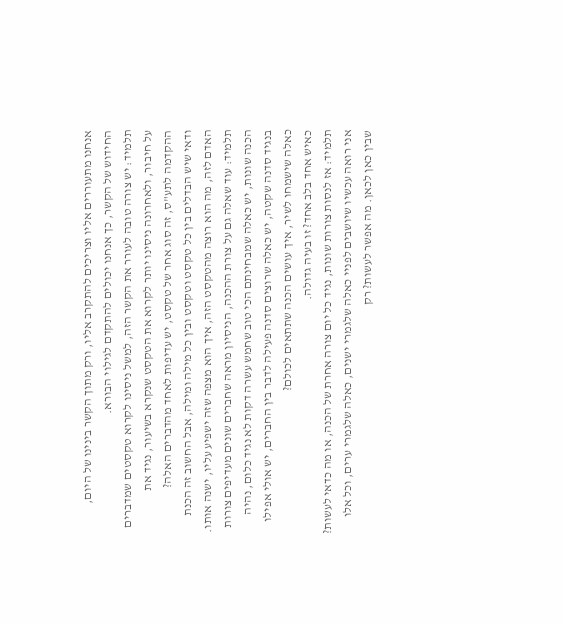אנחנו מתעוררים אליו וצריכים להתקרב אליו, ורק מתוך הקשר בינינו של היום, החידוש של הקשר, כך אנחנו יכולים להתקדם לגילוי הבורא.
תלמיד: יש צורה טובה לעורר את הקשר הזה, למשל ניסינו לקרוא טקסטים שמדברים על חיבור, ולאחרונה ניסינו יותר לקרוא את הטקסט שנקרא בשיעור, נגיד את ההקדמה לתע"ס, זה סוג אחר של טקסט, יש עדיפות לאחד מהדברים האלה?
ודאי שיש הבדלים בין כל טקסט וטקסט ובין כל מילה ומילה, אבל החשוב זה הכנת האדם לזה, מה הוא רוצה מהטקסט הזה, איך הוא מצפה שזה ישפיע עליו, ישנה אותו.
תלמיד: עוד שאלה גם על צורת ההכנה, הניסיון מראה שחברים שונים מעדיפים צורות הכנה שונות, יש כאלה שמבחינתם הכי טוב שחמש עשרה דקות לא נגיד כלום, נהיה בנגיד סדנה שקטה, יש כאלה שרוצים סדנה פעילה לדבר בין החברים, יש אולי אפילו כאלה שישמחו לשיר, איך עושים הכנה שתתאים לכולם?
כאיש אחד בלב אחד? זו בעיה גדולה.
תלמיד: אז לנסות צורות שונות, נגיד כל יום צורה אחרת של הכנה, או מה כדאי לעשות?
אני רואה עכשיו שיושבים לפניי כאלה שלגמרי ישנים, כאלה שלגמרי ערים, וכל אלו שבין כאן לכאן. מה אפשר לעשות? רק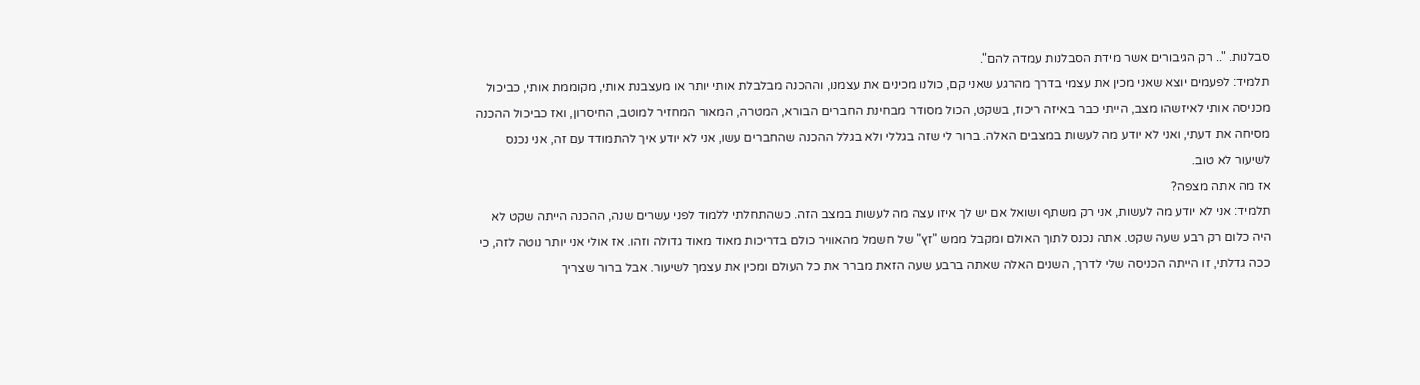סבלנות. ".. רק הגיבורים אשר מידת הסבלנות עמדה להם".
תלמיד: לפעמים יוצא שאני מכין את עצמי בדרך מהרגע שאני קם, כולנו מכינים את עצמנו, וההכנה מבלבלת אותי יותר או מעצבנת אותי, מקוממת אותי, כביכול מכניסה אותי לאיזשהו מצב, הייתי כבר באיזה ריכוז, בשקט, הכול מסודר מבחינת החברים הבורא, המטרה, המאור המחזיר למוטב, החיסרון, ואז כביכול ההכנה מסיחה את דעתי, ואני לא יודע מה לעשות במצבים האלה. ברור לי שזה בגללי ולא בגלל ההכנה שהחברים עשו, אני לא יודע איך להתמודד עם זה, אני נכנס לשיעור לא טוב.
אז מה אתה מצפה?
תלמיד: אני לא יודע מה לעשות, אני רק משתף ושואל אם יש לך איזו עצה מה לעשות במצב הזה. כשהתחלתי ללמוד לפני עשרים שנה, ההכנה הייתה שקט לא היה כלום רק רבע שעה שקט. אתה נכנס לתוך האולם ומקבל ממש "זץ" של חשמל מהאוויר כולם בדריכות מאוד מאוד גדולה וזהו. אז אולי אני יותר נוטה לזה, כי ככה גדלתי, זו הייתה הכניסה שלי לדרך, השנים האלה שאתה ברבע שעה הזאת מברר את כל העולם ומכין את עצמך לשיעור. אבל ברור שצריך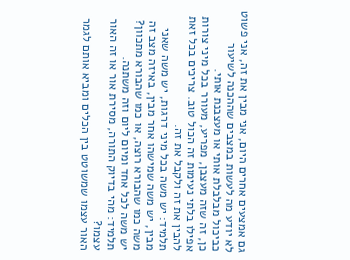גם אמצעים אחרים היום, אני מבין את זה, אני פשוט לא יודע מה לעשות במצבים שההכנה לשיעור כביכול מבלבלת אותי או מעצבנת אותי.
כן, זה שזה מעצבן, מפריע, מעורר בכל מיני צורות אפילו בלתי נעימות זה הכול טוב. צריכים בכל זאת להבין את זה ולקבל את זה.
תלמיד: יש משה בכל מיני דרגות, יש משה שאני מבין, יש משה שמישהו אחר מבין, באיזה מצב זה משה כמו שהבורא רוצה, או כמו שהבורא מתכוון?
יש משה לכל אחד ומיום ליום וזה משתנה.
תלמיד: מהי בדיוק התורה, מסירת אור או זה האור עצמו?
האור עצמו שמשוטט בין הכלים ומביא אותם לגמר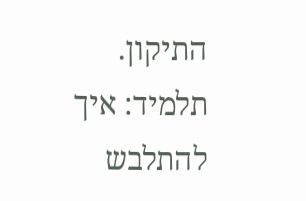התיקון.
תלמיד: איך להתלבש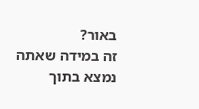באור?
זה במידה שאתה נמצא בתוך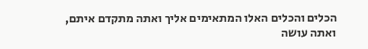הכלים והכלים האלו המתאימים אליך ואתה מתקדם איתם, ואתה עושה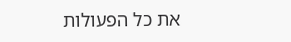את כל הפעולות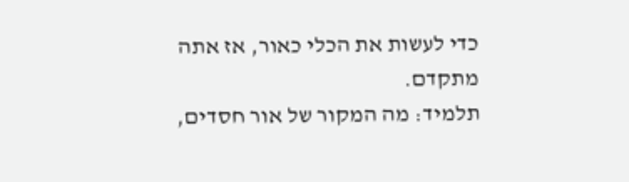כדי לעשות את הכלי כאור, אז אתה מתקדם.
תלמיד: מה המקור של אור חסדים,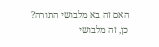האם זה בא מלבושי התורה?
כן, זה מלבושי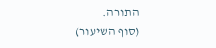התורה.
(סוף השיעור)